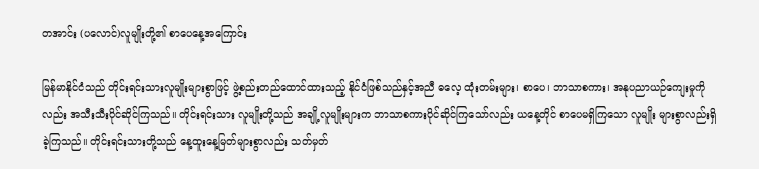တအာင်း (ပလောင်)လူမျိုးတို့၏ စာပေနေ့အကြောင်း

မြန်မာနိုင်ငံသည် တိုင်းရင်းသားလူမျိုးများစွာဖြင့် ဖွဲ့စည်းတည်ထောင်ထားသည့် နိုင်ငံဖြစ်သည်နှင့်အညီ ဓလေ့ ထုံးတမ်းများ၊ စာပေ၊ ဘာသာစကား၊ အနုပညာယဉ်ကျေးမှုကိုလည်း အသီးသီးပိုင်ဆိုင်ကြသည်။ တိုင်းရင်းသား လူမျိုးတို့သည် အချို့လူမျိုးများက ဘာသာစကားပိုင်ဆိုင်ကြသော်လည်း ယနေ့တိုင် စာပေမရှိကြသော လူမျိုး များစွာလည်းရှိခဲ့ကြသည်။ တိုင်းရင်းသားတို့သည် နေ့ထူးနေ့မြတ်များစွာလည်း သတ်မှတ်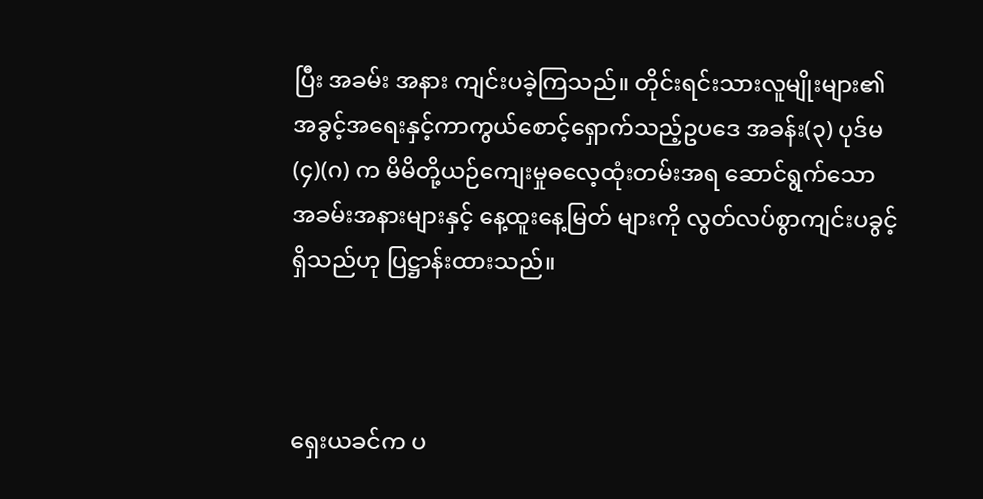ပြီး အခမ်း အနား ကျင်းပခဲ့ကြသည်။ တိုင်းရင်းသားလူမျိုးများ၏ အခွင့်အရေးနှင့်ကာကွယ်စောင့်ရှောက်သည့်ဥပဒေ အခန်း(၃) ပုဒ်မ(၄)(ဂ) က မိမိတို့ယဉ်ကျေးမှုဓလေ့ထုံးတမ်းအရ ဆောင်ရွက်သော အခမ်းအနားများနှင့် နေ့ထူးနေ့မြတ် များကို လွတ်လပ်စွာကျင်းပခွင့်ရှိသည်ဟု ပြဋ္ဌာန်းထားသည်။



ရှေးယခင်က ပ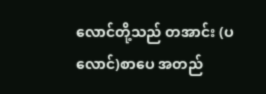လောင်တို့သည် တအာင်း (ပလောင်)စာပေ အတည်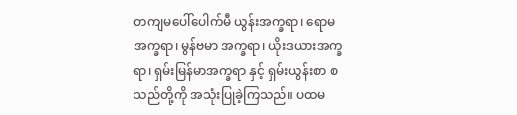တကျမပေါ်ပေါက်မီ ယွန်းအက္ခရာ၊ ရောမ အက္ခရာ၊ မွန်ဗမာ အက္ခရာ၊ ယိုးဒယားအက္ခရာ၊ ရှမ်းမြန်မာအက္ခရာ နှင့် ရှမ်းယွန်းစာ စသည်တို့ကို အသုံးပြုခဲ့ကြသည်။ ပထမ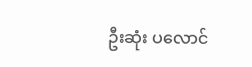ဦးဆုံး ပလောင်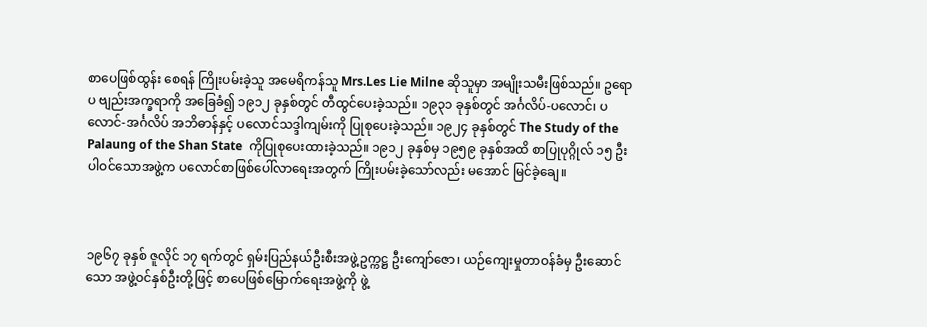စာပေဖြစ်ထွန်း စေရန် ကြိုးပမ်းခဲ့သူ အမေရိကန်သူ Mrs.Les Lie Milne ဆိုသူမှာ အမျိုးသမီးဖြစ်သည်။ ဥရောပ ဗျည်းအက္ခရာကို အခြေခံ၍ ၁၉၁၂ ခုနှစ်တွင် တီထွင်ပေးခဲ့သည်။ ၁၉၃၁ ခုနှစ်တွင် အင်္ဂလိပ်-ပလောင်၊ ပလောင်-အင်္ဂလိပ် အဘိဓာန်နှင့် ပလောင်သဒ္ဒါကျမ်းကို ပြုစုပေးခဲ့သည်။ ၁၉၂၄ ခုနှစ်တွင် The Study of the Palaung of the Shan State  ကိုပြုစုပေးထားခဲ့သည်။ ၁၉၁၂ ခုနှစ်မှ ၁၉၅၉ ခုနှစ်အထိ စာပြုပုဂ္ဂိုလ် ၁၅ ဦးပါဝင်သောအဖွဲ့က ပလောင်စာဖြစ်ပေါ်လာရေးအတွက် ကြိုးပမ်းခဲ့သော်လည်း မအောင် မြင်ခဲ့ချေ။



၁၉၆၇ ခုနှစ် ဇူလိုင် ၁၇ ရက်တွင် ရှမ်းပြည်နယ်ဦးစီးအဖွဲ့ဥက္ကဋ္ဌ ဦးကျော်ဇော၊ ယဉ်ကျေးမှုတာဝန်ခံမှ ဦးဆောင် သော အဖွဲ့ဝင်နှစ်ဦးတို့ဖြင့် စာပေဖြစ်မြောက်ရေးအဖွဲ့ကို ဖွဲ့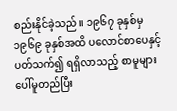စည်းနိုင်ခဲ့သည်။ ၁၉၆၇ ခုနှစ်မှ ၁၉၆၉ ခုနှစ်အထိ ပလောင်စာပေနှင့်ပတ်သက်၍ ရရှိလာသည့် စာမူများပေါ်မူတည်ပြီး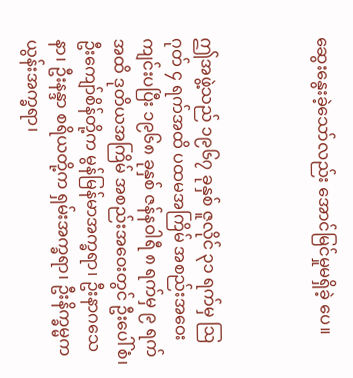ဆွေးနွေးခဲ့သော်လည်း အောင်မြင်မှုမရှိခဲ့ ပေ။



ဤအဖွဲ့သည် ၁၉၆၇ ခုနှစ် ဇူလိုင် ၃၁ ရက်မှ ဩဂုတ် ၄ ရက်အထိ ပထမအကြိမ် အစည်းအဝေးကျင်းပပြီး ၁၉၆၈ ခုနှစ် ဇန်နဝါရီ ၈ ရက်မှ ၉ ရက်အထိ ဒုတိယအကြိမ် အစည်းအဝေးတွင် ဦးပေါ်စံ၊ ဦးကျော်စိန်တို့က မွန်မြန်မာအက္ခရာ၊ ဦးနာဂသေနာ၊ ဦးနန္ဒာ စရိယတို့က ရှမ်းအက္ခရာ၊ ဦးနိက္ခမ္မက ယွန်းအက္ခရာ၊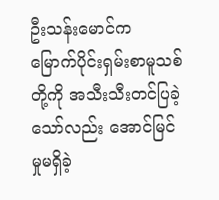ဦးသန်းမောင်က မြောက်ပိုင်းရှမ်းစာမူသစ်တို့ကို အသီးသီးတင်ပြခဲ့သော်လည်း အောင်မြင်မှုမရှိခဲ့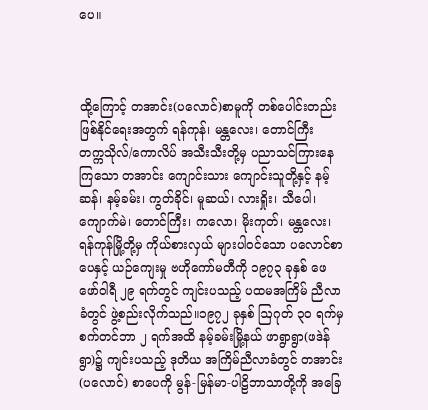ပေ။



ထို့ကြောင့် တအာင်း(ပလောင်)စာမူကို တစ်ပေါင်းတည်းဖြစ်နိုင်ရေးအတွက် ရန်ကုန်၊ မန္တလေး၊ တောင်ကြီး  တက္ကသိုလ်/ကောလိပ် အသီးသီးတို့မှ ပညာသင်ကြားနေကြသော တအာင်း ကျောင်းသား ကျောင်းသူတို့နှင့် နမ့်ဆန်၊ နမ့်ခမ်း၊ ကွတ်ခိုင်၊ မူဆယ်၊ လားရှိုး၊ သီပေါ၊ ကျောက်မဲ၊ တောင်ကြီး၊ ကလော၊ မိုးကုတ်၊ မန္တလေး၊ ရန်ကုန်မြို့တို့မှ ကိုယ်စားလှယ် များပါဝင်သော ပလောင်စာပေနှင့် ယဉ်ကျေးမှု ဗဟိုကော်မတီကို ၁၉၇၃ ခုနှစ် ဖေဖော်ဝါရီ ၂၉ ရက်တွင် ကျင်းပသည့် ပထမအကြိမ် ညီလာခံတွင် ဖွဲ့စည်းလိုက်သည်။၁၉၇၂ ခုနှစ် ဩဂုတ် ၃၀ ရက်မှ စက်တင်ဘာ ၂ ရက်အထိ နမ့်ခမ်းမြို့နယ် ဖာရွာရွာ(ဖဒဲန်ရွာ)၌ ကျင်းပသည့် ဒုတိယ အကြိမ်ညီလာခံတွင် တအာင်း(ပလောင်) စာပေကို မွန်-မြန်မာ-ပါဠိဘာသာတို့ကို အခြေ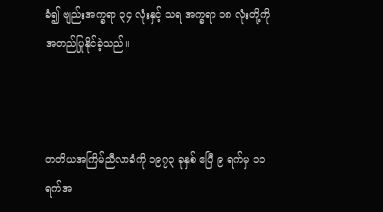ခံ၍ ဗျည်းအက္ခရာ ၃၄ လုံးနှင့် သရ အက္ခရာ ၁၈ လုံးတို့ကို အတည်ပြုနိုင်ခဲ့သည်။



တတိယအကြိမ်ညီလာခံကို ၁၉၇၃ ခုနှစ် ဧပြီ ၉ ရက်မှ ၁၁ ရက်အ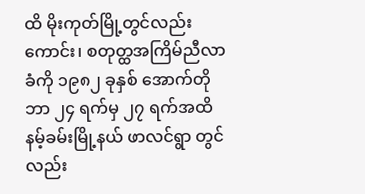ထိ မိုးကုတ်မြို့တွင်လည်းကောင်း၊ စတုတ္ထအကြိမ်ညီလာခံကို ၁၉၈၂ ခုနှစ် အောက်တိုဘာ ၂၄ ရက်မှ ၂၇ ရက်အထိ နမ့်ခမ်းမြို့နယ် ဖာလင်ရွာ တွင်လည်း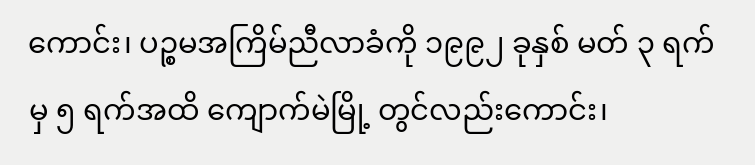ကောင်း၊ ပဉ္စမအကြိမ်ညီလာခံကို ၁၉၉၂ ခုနှစ် မတ် ၃ ရက်မှ ၅ ရက်အထိ ကျောက်မဲမြို့ တွင်လည်းကောင်း၊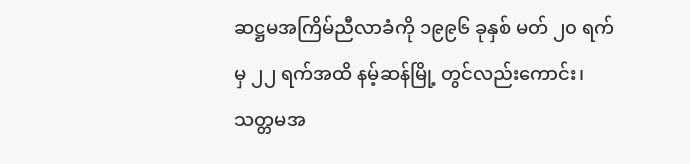ဆဋ္ဌမအကြိမ်ညီလာခံကို ၁၉၉၆ ခုနှစ် မတ် ၂၀ ရက်မှ ၂၂ ရက်အထိ နမ့်ဆန်မြို့ တွင်လည်းကောင်း၊ သတ္တမအ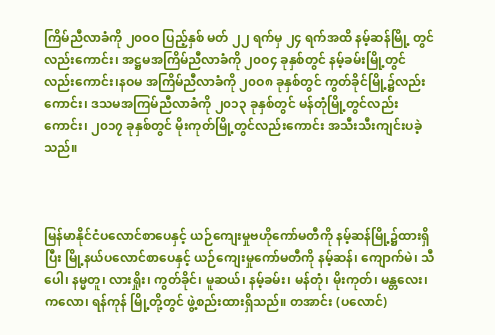ကြိမ်ညီလာခံကို ၂၀ဝဝ ပြည့်နှစ် မတ် ၂၂ ရက်မှ ၂၄ ရက်အထိ နမ့်ဆန်မြို့ တွင်လည်းကောင်း၊ အဋ္ဌမအကြိမ်ညီလာခံကို ၂၀ဝ၄ ခုနှစ်တွင် နမ့်ခမ်းမြို့တွင်လည်းကောင်း၊နဝမ အကြိမ်ညီလာခံကို ၂၀ဝ၈ ခုနှစ်တွင် ကွတ်ခိုင်မြို့၌လည်းကောင်း၊ ဒသမအကြမ်ညီလာခံကို ၂၀၁၃ ခုနှစ်တွင် မန်တုံမြို့တွင်လည်းကောင်း၊ ၂၀၁၇ ခုနှစ်တွင် မိုးကုတ်မြို့တွင်လည်းကောင်း အသီးသီးကျင်းပခဲ့သည်။



မြန်မာနိုင်ငံပလောင်စာပေနှင့် ယဉ်ကျေးမှုဗဟိုကော်မတီကို နမ့်ဆန်မြို့၌ထားရှိပြီး မြို့နယ်ပလောင်စာပေနှင့် ယဉ်ကျေးမှုကော်မတီကို နမ့်ဆန်၊ ကျောက်မဲ၊ သီပေါ၊ နမ္မတူ၊ လားရှိုး၊ ကွတ်ခိုင်၊ မူဆယ်၊ နမ့်ခမ်း၊ မန်တုံ၊ မိုးကုတ်၊ မန္တလေး၊ ကလော၊ ရန်ကုန် မြို့တို့တွင် ဖွဲ့စည်းထားရှိသည်။ တအာင်း (ပလောင်)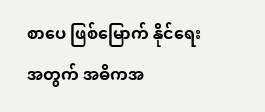စာပေ ဖြစ်မြောက် နိုင်ရေးအတွက် အဓိကအ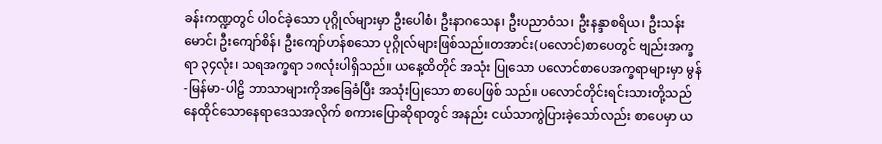ခန်းကဏ္ဍတွင် ပါဝင်ခဲ့သော ပုဂ္ဂိုလ်များမှာ ဦးပေါစံ၊ ဦးနာဂသေန၊ ဦးပညာဝံသ၊ ဦးနန္ဒာစရိယ၊ ဦးသန်းမောင်၊ ဦးကျော်စိန်၊ ဦးကျော်ဟန်စသော ပုဂ္ဂိုလ်များဖြစ်သည်။တအာင်း(ပလောင်)စာပေတွင် ဗျည်းအက္ခရာ ၃၄လုံး၊ သရအက္ခရာ ၁၈လုံးပါရှိသည်။ ယနေ့ထိတိုင် အသုံး ပြုသော ပလောင်စာပေအက္ခရာများမှာ မွန်-မြန်မာ-ပါဠိ ဘာသာများကိုအခြေခံပြီး အသုံးပြုသော စာပေဖြစ် သည်။ ပလောင်တိုင်းရင်းသားတို့သည် နေထိုင်သောနေရာဒေသအလိုက် စကားပြောဆိုရာတွင် အနည်း ငယ်သာကွဲပြားခဲ့သော်လည်း စာပေမှာ ယ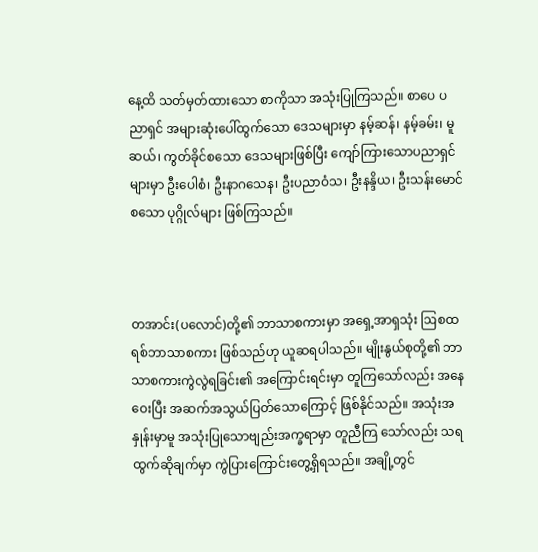နေ့ထိ သတ်မှတ်ထားသော စာကိုသာ အသုံးပြုကြသည်။ စာပေ ပညာရှင် အများဆုံးပေါ်ထွက်သော ဒေသများမှာ နမ့်ဆန်၊ နမ့်ခမ်း၊ မူဆယ်၊ ကွတ်ခိုင်စသော ဒေသများဖြစ်ပြီး ကျော်ကြားသောပညာရှင်များမှာ ဦးပေါစံ၊ ဦးနာဂသေန၊ ဦးပညာဝံသ၊ ဦးနန္ဒိယ၊ ဦးသန်းမောင် စသော ပုဂ္ဂိုလ်များ ဖြစ်ကြသည်။



တအာင်း(ပလောင်)တို့၏ ဘာသာစကားမှာ အရှေ့အာရှသုံး ဩစထရစ်ဘာသာစကား ဖြစ်သည်ဟု ယူဆရပါသည်။ မျိုးနွယ်စုတို့၏ ဘာသာစကားကွဲလွဲရခြင်း၏ အကြောင်းရင်းမှာ တူကြသော်လည်း အနေဝေးပြီး အဆက်အသွယ်ပြတ်သောကြောင့် ဖြစ်နိုင်သည်။ အသုံးအနှုန်းမှာမူ အသုံးပြုသောဗျည်းအက္ခရာမှာ တူညီကြ သော်လည်း သရထွက်ဆိုချက်မှာ ကွဲပြားကြောင်းတွေ့ရှိရသည်။ အချို့တွင်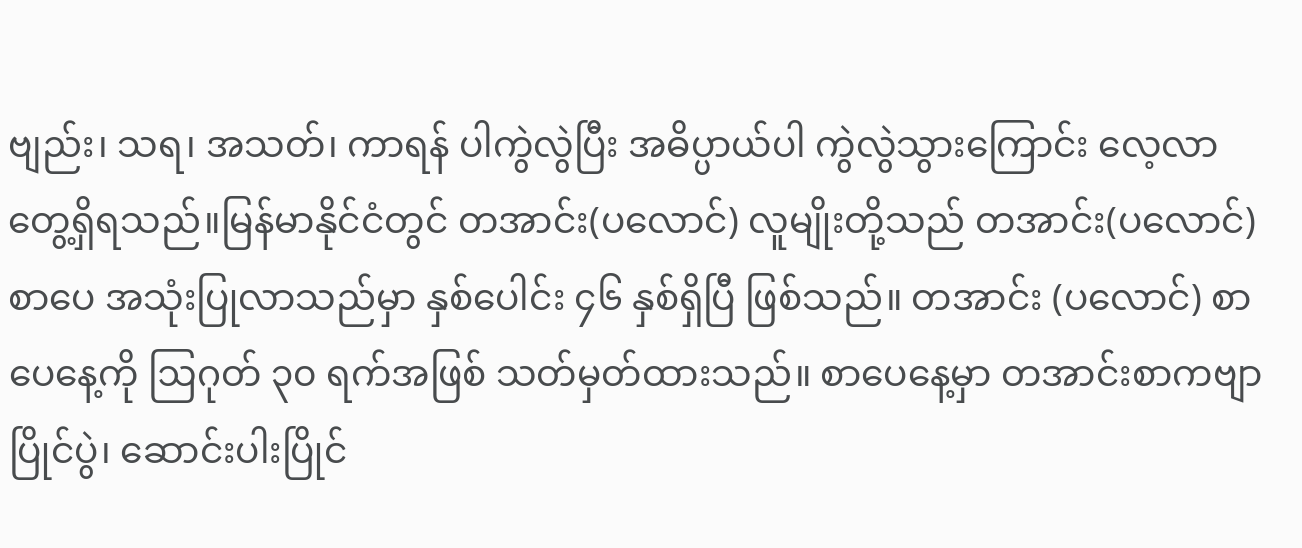ဗျည်း၊ သရ၊ အသတ်၊ ကာရန် ပါကွဲလွဲပြီး အဓိပ္ပာယ်ပါ ကွဲလွဲသွားကြောင်း လေ့လာတွေ့ရှိရသည်။မြန်မာနိုင်ငံတွင် တအာင်း(ပလောင်) လူမျိုးတို့သည် တအာင်း(ပလောင်) စာပေ အသုံးပြုလာသည်မှာ နှစ်ပေါင်း ၄၆ နှစ်ရှိပြီ ဖြစ်သည်။ တအာင်း (ပလောင်) စာပေနေ့ကို ဩဂုတ် ၃၀ ရက်အဖြစ် သတ်မှတ်ထားသည်။ စာပေနေ့မှာ တအာင်းစာကဗျာပြိုင်ပွဲ၊ ဆောင်းပါးပြိုင်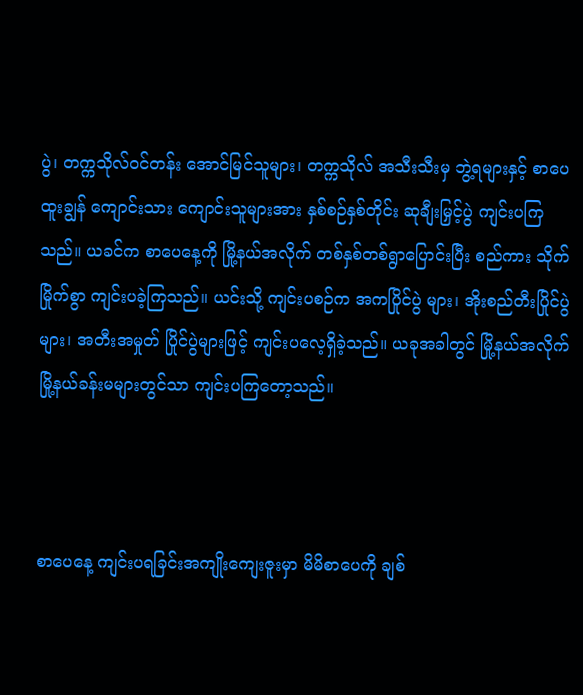ပွဲ၊ တက္ကသိုလ်ဝင်တန်း အောင်မြင်သူများ၊ တက္ကသိုလ် အသီးသီးမှ ဘွဲ့ရများနှင့် စာပေထူးချွန် ကျောင်းသား ကျောင်းသူများအား နှစ်စဉ်နှစ်တိုင်း ဆုချီးမြှင့်ပွဲ ကျင်းပကြသည်။ ယခင်က စာပေနေ့ကို မြို့နယ်အလိုက် တစ်နှစ်တစ်ရွာပြောင်းပြီး စည်ကား သိုက်မြိုက်စွာ ကျင်းပခဲ့ကြသည်။ ယင်းသို့ ကျင်းပစဉ်က အကပြိုင်ပွဲ များ၊ အိုးစည်တီးပြိုင်ပွဲများ၊ အတီးအမှုတ် ပြိုင်ပွဲများဖြင့် ကျင်းပလေ့ရှိခဲ့သည်။ ယခုအခါတွင် မြို့နယ်အလိုက် မြို့နယ်ခန်းမများတွင်သာ ကျင်းပကြတော့သည်။



စာပေနေ့ ကျင်းပရခြင်းအကျိုးကျေးဇူးမှာ မိမိစာပေကို ချစ်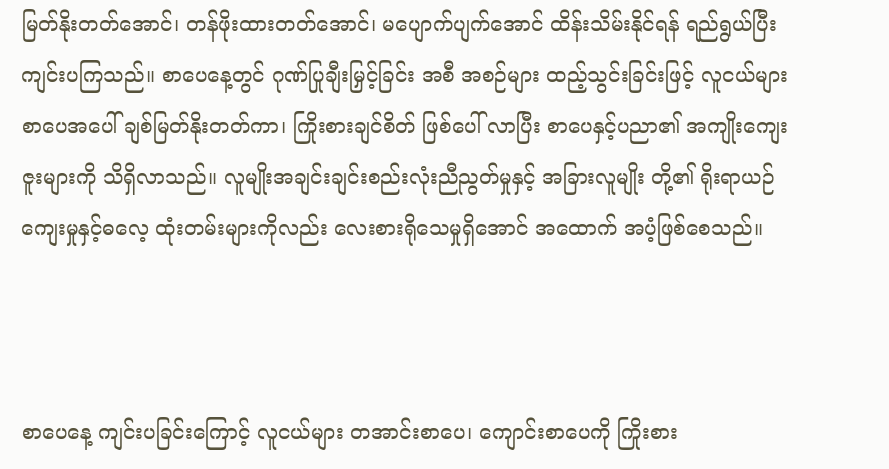မြတ်နိုးတတ်အောင်၊ တန်ဖိုးထားတတ်အောင်၊ မပျောက်ပျက်အောင် ထိန်းသိမ်းနိုင်ရန် ရည်ရွယ်ပြီး ကျင်းပကြသည်။ စာပေနေ့တွင် ဂုဏ်ပြုချီးမြှင့်ခြင်း အစီ အစဉ်များ ထည့်သွင်းခြင်းဖြင့် လူငယ်များ စာပေအပေါ် ချစ်မြတ်နိုးတတ်ကာ၊ ကြိုးစားချင်စိတ် ဖြစ်ပေါ် လာပြီး စာပေနှင့်ပညာ၏ အကျိုးကျေးဇူးများကို သိရှိလာသည်။ လူမျိုးအချင်းချင်းစည်းလုံးညီညွတ်မှုနှင့် အခြားလူမျိုး တို့၏ ရိုးရာယဉ်ကျေးမှုနှင့်ဓလေ့ ထုံးတမ်းများကိုလည်း လေးစားရိုသေမှုရှိအောင် အထောက် အပံ့ဖြစ်စေသည်။



စာပေနေ့ ကျင်းပခြင်းကြောင့် လူငယ်များ တအာင်းစာပေ၊ ကျောင်းစာပေကို ကြိုးစား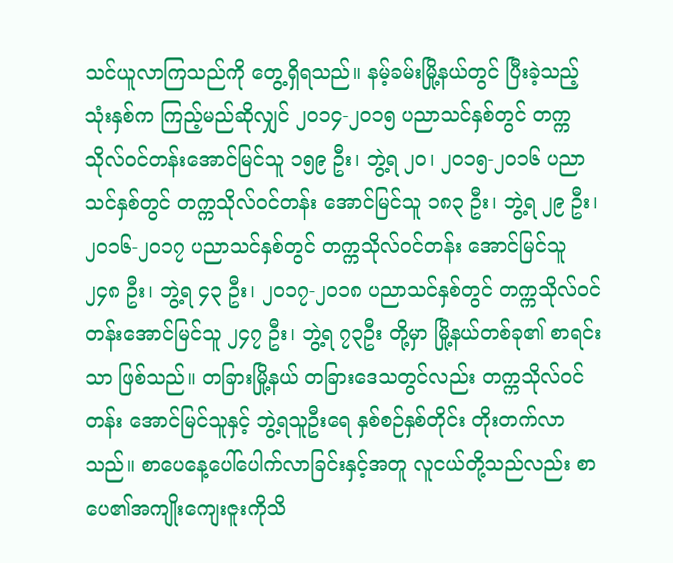သင်ယူလာကြသည်ကို တွေ့ရှိရသည်။ နမ့်ခမ်းမြို့နယ်တွင် ပြီးခဲ့သည့်သုံးနှစ်က ကြည့်မည်ဆိုလျှင် ၂၀၁၄-၂၀၁၅ ပညာသင်နှစ်တွင် တက္ကသိုလ်ဝင်တန်းအောင်မြင်သူ ၁၅၉ ဦး၊ ဘွဲ့ရ ၂၀၊ ၂၀၁၅-၂၀၁၆ ပညာသင်နှစ်တွင် တက္ကသိုလ်ဝင်တန်း အောင်မြင်သူ ၁၈၃ ဦး၊ ဘွဲ့ရ ၂၉ ဦး၊ ၂၀၁၆-၂၀၁၇ ပညာသင်နှစ်တွင် တက္ကသိုလ်ဝင်တန်း အောင်မြင်သူ ၂၄၈ ဦး၊ ဘွဲ့ရ ၄၃ ဦး၊ ၂၀၁၇-၂၀၁၈ ပညာသင်နှစ်တွင် တက္ကသိုလ်ဝင်တန်းအောင်မြင်သူ ၂၄၇ ဦး၊ ဘွဲ့ရ ၇၃ဦး တို့မှာ မြို့နယ်တစ်ခု၏ စာရင်းသာ ဖြစ်သည်။ တခြားမြို့နယ် တခြားဒေသတွင်လည်း တက္ကသိုလ်ဝင်တန်း အောင်မြင်သူနှင့် ဘွဲ့ရသူဦးရေ နှစ်စဉ်နှစ်တိုင်း တိုးတက်လာသည်။ စာပေနေ့ပေါ်ပေါက်လာခြင်းနှင့်အတူ လူငယ်တို့သည်လည်း စာပေ၏အကျိုးကျေးဇူးကိုသိ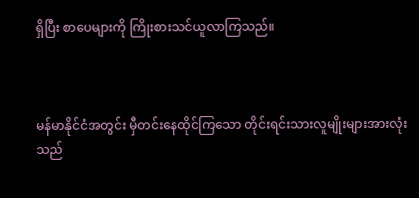ရှိပြီး စာပေများကို ကြိုးစားသင်ယူလာကြသည်။



မန်မာနိုင်ငံအတွင်း မှီတင်းနေထိုင်ကြသော တိုင်းရင်းသားလူမျိုးများအားလုံးသည်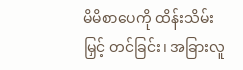မိမိစာပေကို ထိန်းသိမ်းမြှင့် တင်ခြင်း၊ အခြားလူ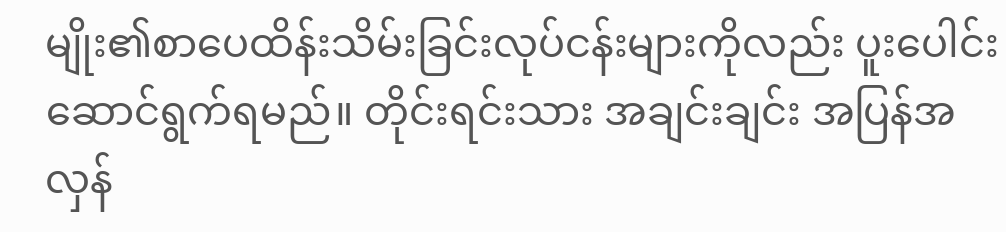မျိုး၏စာပေထိန်းသိမ်းခြင်းလုပ်ငန်းများကိုလည်း ပူးပေါင်းဆောင်ရွက်ရမည်။ တိုင်းရင်းသား အချင်းချင်း အပြန်အလှန်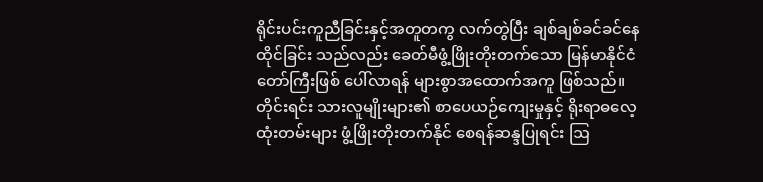ရိုင်းပင်းကူညီခြင်းနှင့်အတူတကွ လက်တွဲပြီး ချစ်ချစ်ခင်ခင်နေထိုင်ခြင်း သည်လည်း ခေတ်မီဖွံ့ဖြိုးတိုးတက်သော မြန်မာနိုင်ငံတော်ကြီးဖြစ် ပေါ်လာရန် များစွာအထောက်အကူ ဖြစ်သည်။ တိုင်းရင်း သားလူမျိုးများ၏ စာပေယဉ်ကျေးမှုနှင့် ရိုးရာဓလေ့ထုံးတမ်းများ ဖွံ့ဖြိုးတိုးတက်နိုင် စေရန်ဆန္ဒပြုရင်း ဩ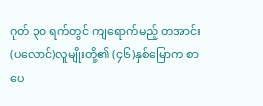ဂုတ် ၃၀ ရက်တွင် ကျရောက်မည့် တအာင်း(ပလောင်)လူမျိုးတို့၏ (၄၆)နှစ်မြောက စာပေ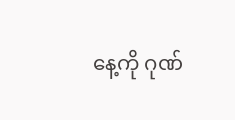နေ့ကို ဂုဏ်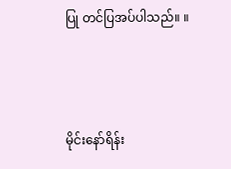ပြု တင်ပြအပ်ပါသည်။ ။



မိုင်းနော်ရိန်း